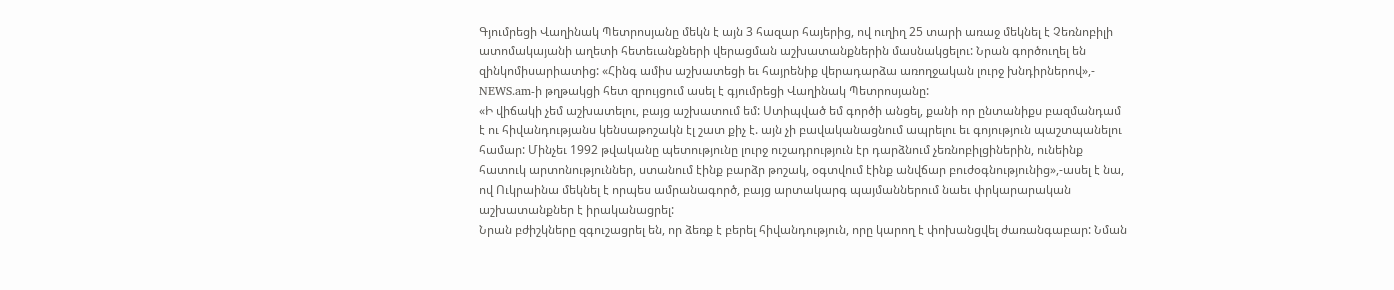Գյումրեցի Վաղինակ Պետրոսյանը մեկն է այն 3 հազար հայերից, ով ուղիղ 25 տարի առաջ մեկնել է Չեռնոբիլի ատոմակայանի աղետի հետեւանքների վերացման աշխատանքներին մասնակցելու: Նրան գործուղել են զինկոմիսարիատից: «Հինգ ամիս աշխատեցի եւ հայրենիք վերադարձա առողջական լուրջ խնդիրներով»,- NEWS.am-ի թղթակցի հետ զրույցում ասել է գյումրեցի Վաղինակ Պետրոսյանը:
«Ի վիճակի չեմ աշխատելու, բայց աշխատում եմ: Ստիպված եմ գործի անցել, քանի որ ընտանիքս բազմանդամ է ու հիվանդությանս կենսաթոշակն էլ շատ քիչ է. այն չի բավականացնում ապրելու եւ գոյություն պաշտպանելու համար: Մինչեւ 1992 թվականը պետությունը լուրջ ուշադրություն էր դարձնում չեռնոբիլցիներին, ունեինք հատուկ արտոնություններ, ստանում էինք բարձր թոշակ, օգտվում էինք անվճար բուժօգնությունից»,-ասել է նա, ով Ուկրաինա մեկնել է որպես ամրանագործ, բայց արտակարգ պայմաններում նաեւ փրկարարական աշխատանքներ է իրականացրել:
Նրան բժիշկները զգուշացրել են, որ ձեռք է բերել հիվանդություն, որը կարող է փոխանցվել ժառանգաբար: Նման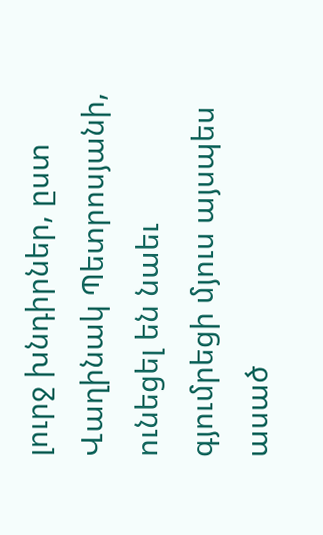լուրջ խնդիրներ, ըստ Վաղինակ Պետրոսյանի, ունեցել են նաեւ գյումրեցի մյուս այսպես ասած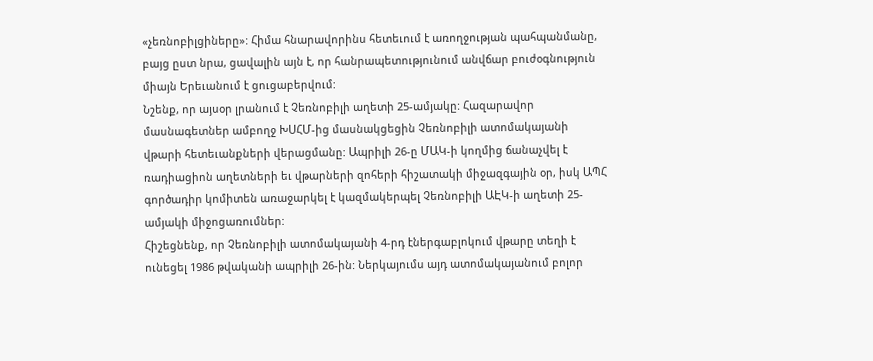«չեռնոբիլցիները»: Հիմա հնարավորինս հետեւում է առողջության պահպանմանը, բայց ըստ նրա, ցավալին այն է, որ հանրապետությունում անվճար բուժօգնություն միայն Երեւանում է ցուցաբերվում:
Նշենք, որ այսօր լրանում է Չեռնոբիլի աղետի 25-ամյակը: Հազարավոր մասնագետներ ամբողջ ԽՍՀՄ-ից մասնակցեցին Չեռնոբիլի ատոմակայանի վթարի հետեւանքների վերացմանը: Ապրիլի 26-ը ՄԱԿ-ի կողմից ճանաչվել է ռադիացիոն աղետների եւ վթարների զոհերի հիշատակի միջազգային օր, իսկ ԱՊՀ գործադիր կոմիտեն առաջարկել է կազմակերպել Չեռնոբիլի ԱԷԿ-ի աղետի 25-ամյակի միջոցառումներ:
Հիշեցնենք, որ Չեռնոբիլի ատոմակայանի 4-րդ էներգաբլոկում վթարը տեղի է ունեցել 1986 թվականի ապրիլի 26-ին: Ներկայումս այդ ատոմակայանում բոլոր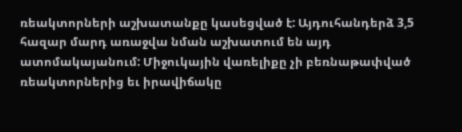ռեակտորների աշխատանքը կասեցված է: Այդուհանդերձ 3,5 հազար մարդ առաջվա նման աշխատում են այդ ատոմակայանում: Միջուկային վառելիքը չի բեռնաթափված ռեակտորներից եւ իրավիճակը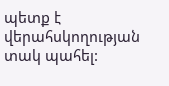պետք է վերահսկողության տակ պահել: